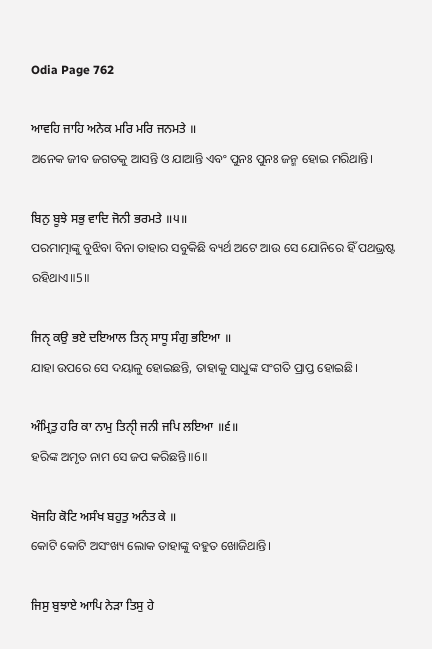Odia Page 762

ਆਵਹਿ ਜਾਹਿ ਅਨੇਕ ਮਰਿ ਮਰਿ ਜਨਮਤੇ ॥
ଅନେକ ଜୀବ ଜଗତକୁ ଆସନ୍ତି ଓ ଯାଆନ୍ତି ଏବଂ ପୁନଃ ପୁନଃ ଜନ୍ମ ହୋଇ ମରିଥାନ୍ତି।

ਬਿਨੁ ਬੂਝੇ ਸਭੁ ਵਾਦਿ ਜੋਨੀ ਭਰਮਤੇ ॥੫॥
ପରମାତ୍ମାଙ୍କୁ ବୁଝିବା ବିନା ତାହାର ସବୁକିଛି ବ୍ୟର୍ଥ ଅଟେ ଆଉ ସେ ଯୋନିରେ ହିଁ ପଥଭ୍ରଷ୍ଟ ରହିଥାଏ॥5॥

ਜਿਨੑ ਕਉ ਭਏ ਦਇਆਲ ਤਿਨੑ ਸਾਧੂ ਸੰਗੁ ਭਇਆ ॥
ଯାହା ଉପରେ ସେ ଦୟାଳୁ ହୋଇଛନ୍ତି, ତାହାକୁ ସାଧୁଙ୍କ ସଂଗତି ପ୍ରାପ୍ତ ହୋଇଛି।

ਅੰਮ੍ਰਿਤੁ ਹਰਿ ਕਾ ਨਾਮੁ ਤਿਨੑੀ ਜਨੀ ਜਪਿ ਲਇਆ ॥੬॥
ହରିଙ୍କ ଅମୃତ ନାମ ସେ ଜପ କରିଛନ୍ତି॥6॥

ਖੋਜਹਿ ਕੋਟਿ ਅਸੰਖ ਬਹੁਤੁ ਅਨੰਤ ਕੇ ॥
କୋଟି କୋଟି ଅସଂଖ୍ୟ ଲୋକ ତାହାଙ୍କୁ ବହୁତ ଖୋଜିଥାନ୍ତି।

ਜਿਸੁ ਬੁਝਾਏ ਆਪਿ ਨੇੜਾ ਤਿਸੁ ਹੇ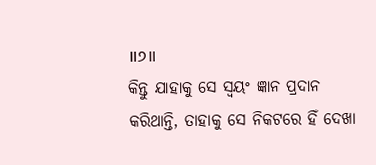॥੭॥
କିନ୍ତୁ ଯାହାକୁ ସେ ସ୍ଵୟଂ ଜ୍ଞାନ ପ୍ରଦାନ କରିଥାନ୍ତି, ତାହାକୁ ସେ ନିକଟରେ ହିଁ ଦେଖା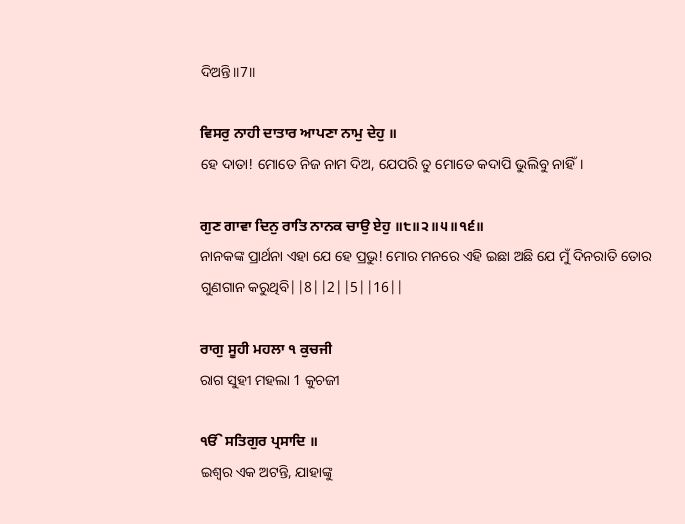ଦିଅନ୍ତି॥7॥

ਵਿਸਰੁ ਨਾਹੀ ਦਾਤਾਰ ਆਪਣਾ ਨਾਮੁ ਦੇਹੁ ॥
ହେ ଦାତା! ମୋତେ ନିଜ ନାମ ଦିଅ, ଯେପରି ତୁ ମୋତେ କଦାପି ଭୁଲିବୁ ନାହିଁ।

ਗੁਣ ਗਾਵਾ ਦਿਨੁ ਰਾਤਿ ਨਾਨਕ ਚਾਉ ਏਹੁ ॥੮॥੨॥੫॥੧੬॥
ନାନକଙ୍କ ପ୍ରାର୍ଥନା ଏହା ଯେ ହେ ପ୍ରଭୁ! ମୋର ମନରେ ଏହି ଇଛା ଅଛି ଯେ ମୁଁ ଦିନରାତି ତୋର ଗୁଣଗାନ କରୁଥିବି||8||2||5||16||

ਰਾਗੁ ਸੂਹੀ ਮਹਲਾ ੧ ਕੁਚਜੀ
ରାଗ ସୁହୀ ମହଲା 1 କୁଚଜୀ

ੴ ਸਤਿਗੁਰ ਪ੍ਰਸਾਦਿ ॥
ଇଶ୍ଵର ଏକ ଅଟନ୍ତି, ଯାହାଙ୍କୁ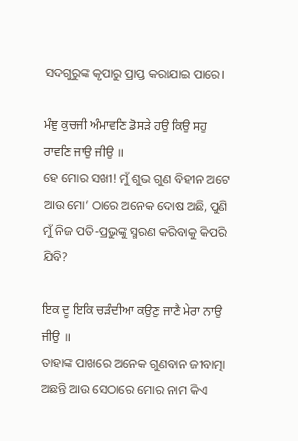ସଦଗୁରୁଙ୍କ କୃପାରୁ ପ୍ରାପ୍ତ କରାଯାଇ ପାରେ।

ਮੰਞੁ ਕੁਚਜੀ ਅੰਮਾਵਣਿ ਡੋਸੜੇ ਹਉ ਕਿਉ ਸਹੁ ਰਾਵਣਿ ਜਾਉ ਜੀਉ ॥
ହେ ମୋର ସଖୀ! ମୁଁ ଶୁଭ ଗୁଣ ବିହୀନ ଅଟେ ଆଉ ମୋ’ ଠାରେ ଅନେକ ଦୋଷ ଅଛି, ପୁଣି ମୁଁ ନିଜ ପତି-ପ୍ରଭୁଙ୍କୁ ସ୍ମରଣ କରିବାକୁ କିପରି ଯିବି?

ਇਕ ਦੂ ਇਕਿ ਚੜੰਦੀਆ ਕਉਣੁ ਜਾਣੈ ਮੇਰਾ ਨਾਉ ਜੀਉ ॥
ତାହାଙ୍କ ପାଖରେ ଅନେକ ଗୁଣବାନ ଜୀବାତ୍ମା ଅଛନ୍ତି ଆଉ ସେଠାରେ ମୋର ନାମ କିଏ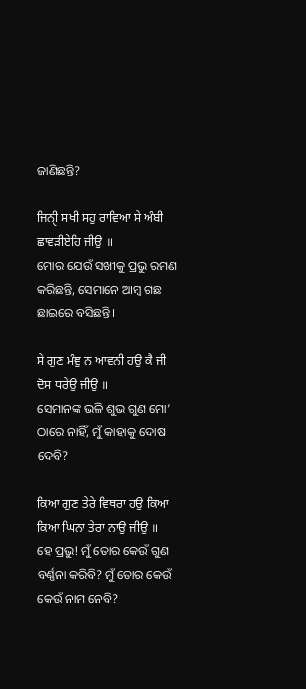ଜାଣିଛନ୍ତି?

ਜਿਨੑੀ ਸਖੀ ਸਹੁ ਰਾਵਿਆ ਸੇ ਅੰਬੀ ਛਾਵੜੀਏਹਿ ਜੀਉ ॥
ମୋର ଯେଉଁ ସଖୀକୁ ପ୍ରଭୁ ରମଣ କରିଛନ୍ତି, ସେମାନେ ଆମ୍ବ ଗଛ ଛାଇରେ ବସିଛନ୍ତି।

ਸੇ ਗੁਣ ਮੰਞੁ ਨ ਆਵਨੀ ਹਉ ਕੈ ਜੀ ਦੋਸ ਧਰੇਉ ਜੀਉ ॥
ସେମାନଙ୍କ ଭଳି ଶୁଭ ଗୁଣ ମୋ’ ଠାରେ ନାହିଁ, ମୁଁ କାହାକୁ ଦୋଷ ଦେବି?

ਕਿਆ ਗੁਣ ਤੇਰੇ ਵਿਥਰਾ ਹਉ ਕਿਆ ਕਿਆ ਘਿਨਾ ਤੇਰਾ ਨਾਉ ਜੀਉ ॥
ହେ ପ୍ରଭୁ! ମୁଁ ତୋର କେଉଁ ଗୁଣ ବର୍ଣ୍ଣନା କରିବି? ମୁଁ ତୋର କେଉଁ କେଉଁ ନାମ ନେବି?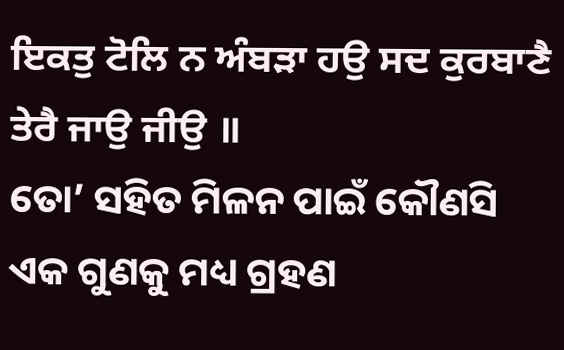ਇਕਤੁ ਟੋਲਿ ਨ ਅੰਬੜਾ ਹਉ ਸਦ ਕੁਰਬਾਣੈ ਤੇਰੈ ਜਾਉ ਜੀਉ ॥
ତୋ’ ସହିତ ମିଳନ ପାଇଁ କୌଣସି ଏକ ଗୁଣକୁ ମଧ୍ୟ ଗ୍ରହଣ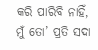କରି ପାରିବି ନାହିଁ, ମୁଁ ତୋ’ ପ୍ରତି ସଦା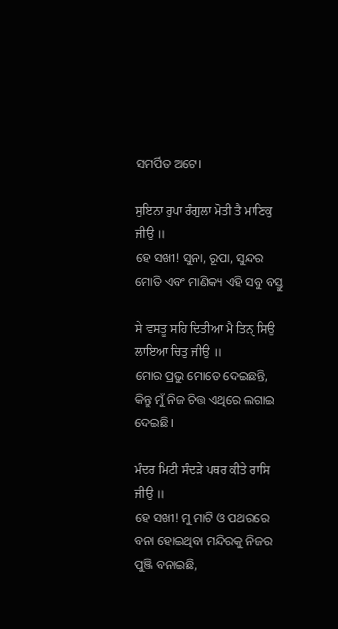ସମର୍ପିତ ଅଟେ।

ਸੁਇਨਾ ਰੁਪਾ ਰੰਗੁਲਾ ਮੋਤੀ ਤੈ ਮਾਣਿਕੁ ਜੀਉ ॥
ହେ ସଖୀ! ସୁନା, ରୂପା, ସୁନ୍ଦର ମୋତି ଏବଂ ମାଣିକ୍ୟ ଏହି ସବୁ ବସ୍ତୁ

ਸੇ ਵਸਤੂ ਸਹਿ ਦਿਤੀਆ ਮੈ ਤਿਨੑ ਸਿਉ ਲਾਇਆ ਚਿਤੁ ਜੀਉ ॥
ମୋର ପ୍ରଭୁ ମୋତେ ଦେଇଛନ୍ତି, କିନ୍ତୁ ମୁଁ ନିଜ ଚିତ୍ତ ଏଥିରେ ଲଗାଇ ଦେଇଛି।

ਮੰਦਰ ਮਿਟੀ ਸੰਦੜੇ ਪਥਰ ਕੀਤੇ ਰਾਸਿ ਜੀਉ ॥
ହେ ସଖୀ! ମୁ ମାଟି ଓ ପଥରରେ ବନା ହୋଇଥିବା ମନ୍ଦିରକୁ ନିଜର ପୁଞ୍ଜି ବନାଇଛି,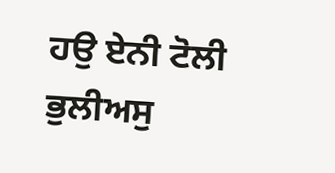ਹਉ ਏਨੀ ਟੋਲੀ ਭੁਲੀਅਸੁ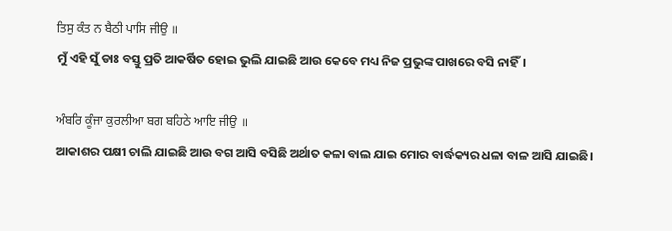ਤਿਸੁ ਕੰਤ ਨ ਬੈਠੀ ਪਾਸਿ ਜੀਉ ॥
ମୁଁ ଏହି ସୁଁ ଡାଃ ବସ୍ତୁ ପ୍ରତି ଆକର୍ଷିତ ହୋଇ ଭୁଲି ଯାଇଛି ଆଉ କେବେ ମଧ୍ୟ ନିଜ ପ୍ରଭୁଙ୍କ ପାଖରେ ବସି ନାହିଁ।

ਅੰਬਰਿ ਕੂੰਜਾ ਕੁਰਲੀਆ ਬਗ ਬਹਿਠੇ ਆਇ ਜੀਉ ॥
ଆକାଶର ପକ୍ଷୀ ଚାଲି ଯାଇଛି ଆଉ ବଗ ଆସି ବସିଛି ଅର୍ଥାତ କଳା ବାଲ ଯାଇ ମୋର ବାର୍ଦ୍ଧକ୍ୟର ଧଳା ବାଳ ଆସି ଯାଇଛି।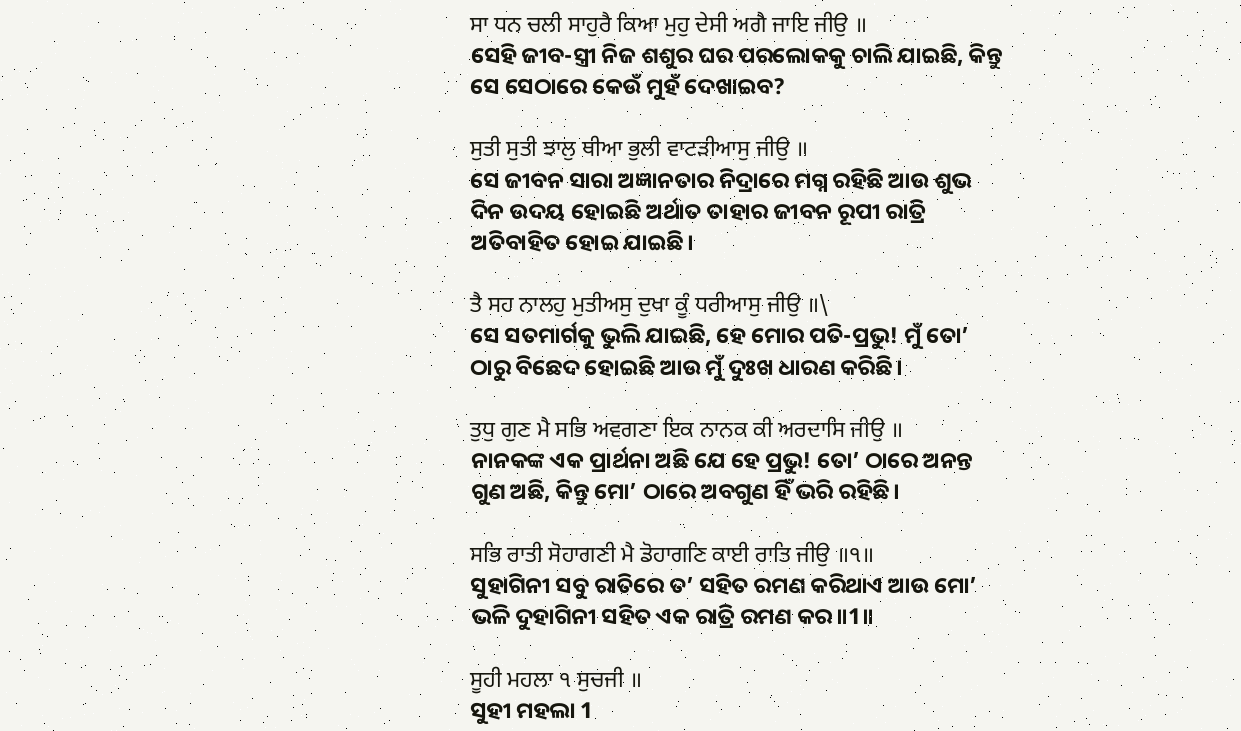ਸਾ ਧਨ ਚਲੀ ਸਾਹੁਰੈ ਕਿਆ ਮੁਹੁ ਦੇਸੀ ਅਗੈ ਜਾਇ ਜੀਉ ॥
ସେହି ଜୀବ-ସ୍ତ୍ରୀ ନିଜ ଶଶୁର ଘର ପରଲୋକକୁ ଚାଲି ଯାଇଛି, କିନ୍ତୁ ସେ ସେଠାରେ କେଉଁ ମୁହଁ ଦେଖାଇବ?

ਸੁਤੀ ਸੁਤੀ ਝਾਲੁ ਥੀਆ ਭੁਲੀ ਵਾਟੜੀਆਸੁ ਜੀਉ ॥
ସେ ଜୀବନ ସାରା ଅଜ୍ଞାନତାର ନିଦ୍ରାରେ ମଗ୍ନ ରହିଛି ଆଉ ଶୁଭ ଦିନ ଉଦୟ ହୋଇଛି ଅର୍ଥାତ ତାହାର ଜୀବନ ରୂପୀ ରାତ୍ରି ଅତିବାହିତ ହୋଇ ଯାଇଛି।

ਤੈ ਸਹ ਨਾਲਹੁ ਮੁਤੀਅਸੁ ਦੁਖਾ ਕੂੰ ਧਰੀਆਸੁ ਜੀਉ ॥\
ସେ ସତମାର୍ଗକୁ ଭୁଲି ଯାଇଛି, ହେ ମୋର ପତି-ପ୍ରଭୁ! ମୁଁ ତୋ’ ଠାରୁ ବିଛେଦ ହୋଇଛି ଆଉ ମୁଁ ଦୁଃଖ ଧାରଣ କରିଛି।

ਤੁਧੁ ਗੁਣ ਮੈ ਸਭਿ ਅਵਗਣਾ ਇਕ ਨਾਨਕ ਕੀ ਅਰਦਾਸਿ ਜੀਉ ॥
ନାନକଙ୍କ ଏକ ପ୍ରାର୍ଥନା ଅଛି ଯେ ହେ ପ୍ରଭୁ! ତୋ’ ଠାରେ ଅନନ୍ତ ଗୁଣ ଅଛି, କିନ୍ତୁ ମୋ’ ଠାରେ ଅବଗୁଣ ହିଁ ଭରି ରହିଛି।

ਸਭਿ ਰਾਤੀ ਸੋਹਾਗਣੀ ਮੈ ਡੋਹਾਗਣਿ ਕਾਈ ਰਾਤਿ ਜੀਉ ॥੧॥
ସୁହାଗିନୀ ସବୁ ରାତିରେ ତ’ ସହିତ ରମଣ କରିଥାଏ ଆଉ ମୋ’ ଭଳି ଦୁହାଗିନୀ ସହିତ ଏକ ରାତ୍ରି ରମଣ କର॥1॥

ਸੂਹੀ ਮਹਲਾ ੧ ਸੁਚਜੀ ॥
ସୁହୀ ମହଲା 1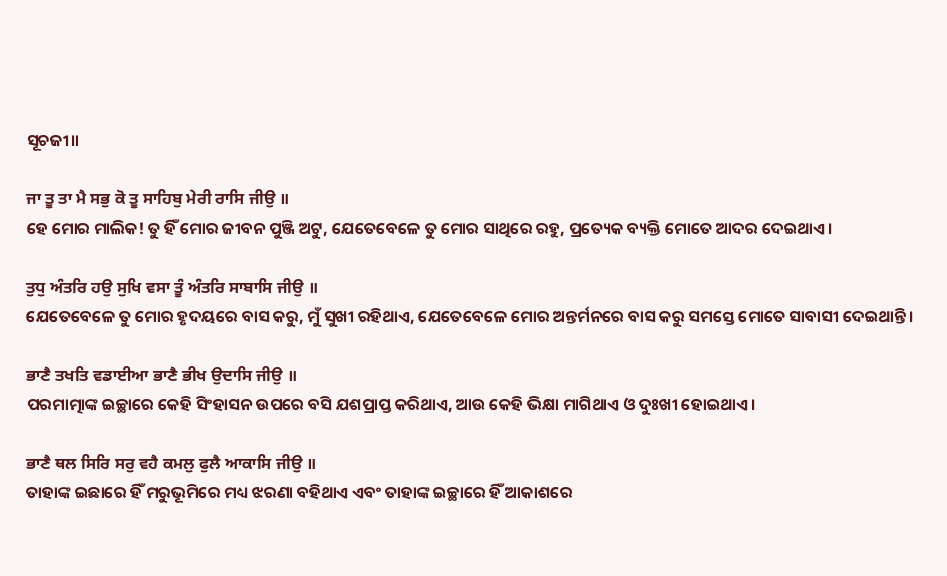ସୂଚଜୀ॥

ਜਾ ਤੂ ਤਾ ਮੈ ਸਭੁ ਕੋ ਤੂ ਸਾਹਿਬੁ ਮੇਰੀ ਰਾਸਿ ਜੀਉ ॥
ହେ ମୋର ମାଲିକ! ତୁ ହିଁ ମୋର ଜୀବନ ପୁଞ୍ଜି ଅଟୁ, ଯେତେବେଳେ ତୁ ମୋର ସାଥିରେ ରହୁ, ପ୍ରତ୍ୟେକ ବ୍ୟକ୍ତି ମୋତେ ଆଦର ଦେଇଥାଏ।

ਤੁਧੁ ਅੰਤਰਿ ਹਉ ਸੁਖਿ ਵਸਾ ਤੂੰ ਅੰਤਰਿ ਸਾਬਾਸਿ ਜੀਉ ॥
ଯେତେବେଳେ ତୁ ମୋର ହୃଦୟରେ ବାସ କରୁ, ମୁଁ ସୁଖୀ ରହିଥାଏ, ଯେତେବେଳେ ମୋର ଅନ୍ତର୍ମନରେ ବାସ କରୁ ସମସ୍ତେ ମୋତେ ସାବାସୀ ଦେଇଥାନ୍ତି।

ਭਾਣੈ ਤਖਤਿ ਵਡਾਈਆ ਭਾਣੈ ਭੀਖ ਉਦਾਸਿ ਜੀਉ ॥
ପରମାତ୍ମାଙ୍କ ଇଚ୍ଛାରେ କେହି ସିଂହାସନ ଉପରେ ବସି ଯଶପ୍ରାପ୍ତ କରିଥାଏ, ଆଉ କେହି ଭିକ୍ଷା ମାଗିଥାଏ ଓ ଦୁଃଖୀ ହୋଇଥାଏ।

ਭਾਣੈ ਥਲ ਸਿਰਿ ਸਰੁ ਵਹੈ ਕਮਲੁ ਫੁਲੈ ਆਕਾਸਿ ਜੀਉ ॥
ତାହାଙ୍କ ଇଛାରେ ହିଁ ମରୁଭୂମିରେ ମଧ୍ୟ ଝରଣା ବହିଥାଏ ଏବଂ ତାହାଙ୍କ ଇଚ୍ଛାରେ ହିଁ ଆକାଶରେ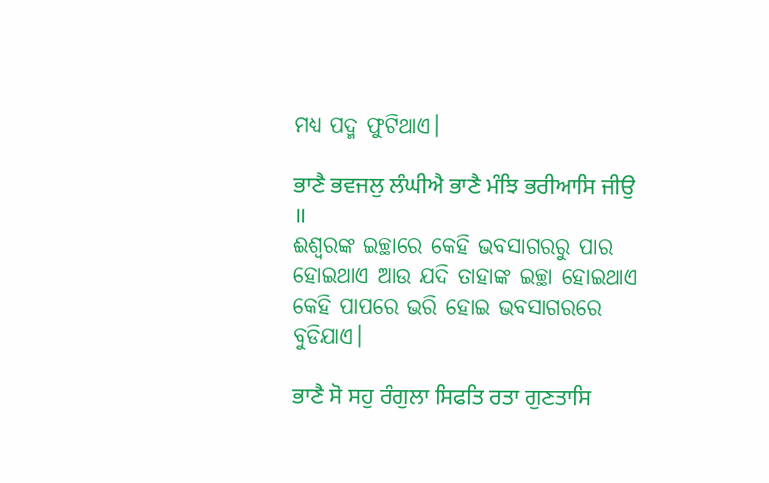ମଧ୍ୟ ପଦ୍ମ ଫୁଟିଥାଏ।

ਭਾਣੈ ਭਵਜਲੁ ਲੰਘੀਐ ਭਾਣੈ ਮੰਝਿ ਭਰੀਆਸਿ ਜੀਉ ॥
ଈଶ୍ଵରଙ୍କ ଇଚ୍ଛାରେ କେହି ଭବସାଗରରୁ ପାର ହୋଇଥାଏ ଆଉ ଯଦି ତାହାଙ୍କ ଇଚ୍ଛା ହୋଇଥାଏ କେହି ପାପରେ ଭରି ହୋଇ ଭବସାଗରରେ ବୁଡିଯାଏ।

ਭਾਣੈ ਸੋ ਸਹੁ ਰੰਗੁਲਾ ਸਿਫਤਿ ਰਤਾ ਗੁਣਤਾਸਿ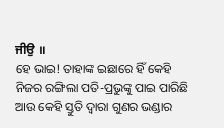ਜੀਉ ॥
ହେ ଭାଇ! ତାହାଙ୍କ ଇଛାରେ ହିଁ କେହି ନିଜର ରଙ୍ଗିଲା ପତି-ପ୍ରଭୁଙ୍କୁ ପାଇ ପାରିଛି ଆଉ କେହି ସ୍ତୁତି ଦ୍ଵାରା ଗୁଣର ଭଣ୍ଡାର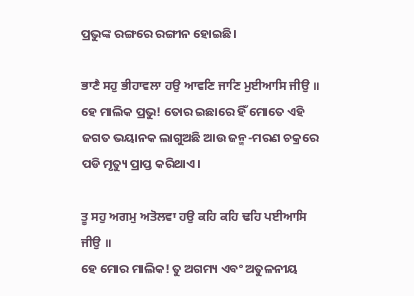ପ୍ରଭୁଙ୍କ ରଙ୍ଗରେ ରଙ୍ଗୀନ ହୋଇଛି।

ਭਾਣੈ ਸਹੁ ਭੀਹਾਵਲਾ ਹਉ ਆਵਣਿ ਜਾਣਿ ਮੁਈਆਸਿ ਜੀਉ ॥
ହେ ମାଲିକ ପ୍ରଭୁ! ତୋର ଇଛାରେ ହିଁ ମୋତେ ଏହି ଜଗତ ଭୟାନକ ଲାଗୁଅଛି ଆଉ ଜନ୍ମ-ମରଣ ଚକ୍ରରେ ପଡି ମୃତ୍ୟୁ ପ୍ରାପ୍ତ କରିଥାଏ।

ਤੂ ਸਹੁ ਅਗਮੁ ਅਤੋਲਵਾ ਹਉ ਕਹਿ ਕਹਿ ਢਹਿ ਪਈਆਸਿ ਜੀਉ ॥
ହେ ମୋର ମାଲିକ! ତୁ ଅଗମ୍ୟ ଏବଂ ଅତୁଳନୀୟ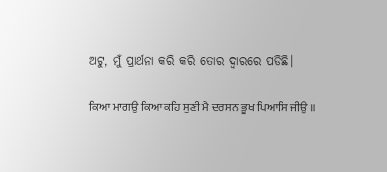ଅଟୁ, ମୁଁ ପ୍ରାର୍ଥନା କରି କରି ତୋର ଦ୍ଵାରରେ ପଡିଛି।

ਕਿਆ ਮਾਗਉ ਕਿਆ ਕਹਿ ਸੁਣੀ ਮੈ ਦਰਸਨ ਭੂਖ ਪਿਆਸਿ ਜੀਉ ॥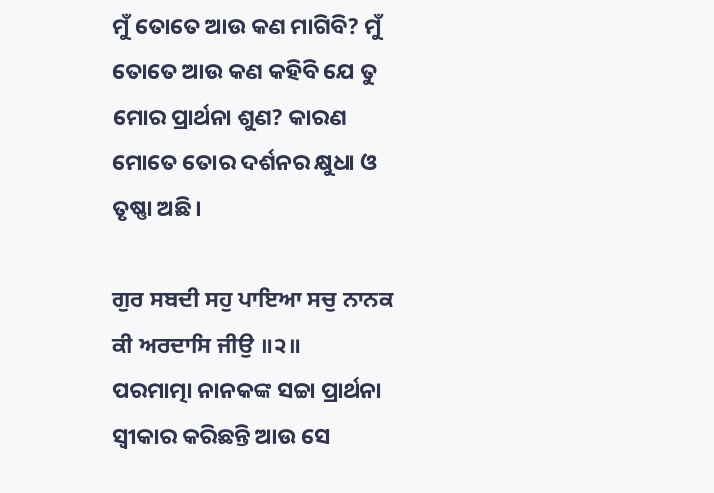ମୁଁ ତୋତେ ଆଉ କଣ ମାଗିବି? ମୁଁ ତୋତେ ଆଉ କଣ କହିବି ଯେ ତୁ ମୋର ପ୍ରାର୍ଥନା ଶୁଣ? କାରଣ ମୋତେ ତୋର ଦର୍ଶନର କ୍ଷୁଧା ଓ ତୃଷ୍ଣା ଅଛି।

ਗੁਰ ਸਬਦੀ ਸਹੁ ਪਾਇਆ ਸਚੁ ਨਾਨਕ ਕੀ ਅਰਦਾਸਿ ਜੀਉ ॥੨॥
ପରମାତ୍ମା ନାନକଙ୍କ ସଚ୍ଚା ପ୍ରାର୍ଥନା ସ୍ଵୀକାର କରିଛନ୍ତି ଆଉ ସେ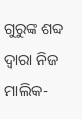ଗୁରୁଙ୍କ ଶବ୍ଦ ଦ୍ଵାରା ନିଜ ମାଲିକ-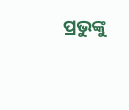ପ୍ରଭୁଙ୍କୁ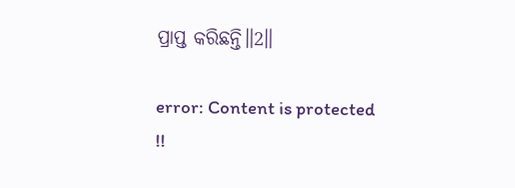ପ୍ରାପ୍ତ କରିଛନ୍ତି॥2॥

error: Content is protected !!